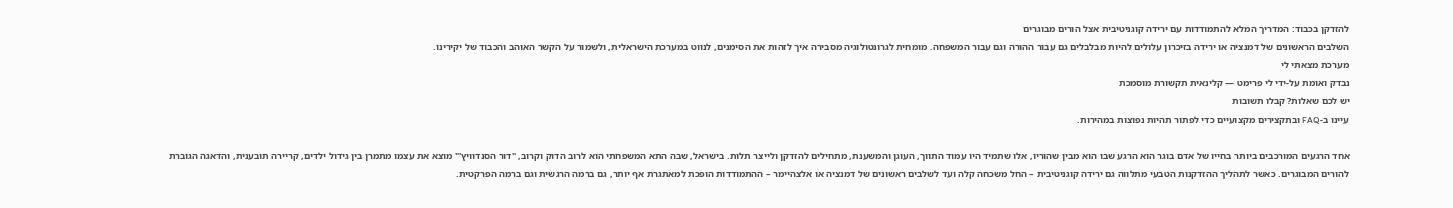להזדקן בכבוד: המדריך המלא להתמודדות עם ירידה קוגניטיבית אצל הורים מבוגרים
השלבים הראשונים של דמנציה או ירידה בזיכרון עלולים להיות מבלבלים גם עבור ההורה וגם עבור המשפחה. מומחית לגרונטולוגיה מסבירה איך לזהות את הסימנים, לנווט במערכת הישראלית, ולשמור על הקשר האוהב והכבוד של יקירינו.
מערכת מצאתי לי
נבדק ואומת על-ידי לי פרימט — קלינאית תקשורת מוסמכת
יש לכם שאלות? קבלו תשובות
עיינו ב-FAQ ובתקצירים מקצועיים כדי לפתור תהיות נפוצות במהירות.

אחד הרגעים המורכבים ביותר בחייו של אדם בוגר הוא הרגע שבו הוא מבין שהוריו, אלו שתמיד היו עמוד התווך, העוגן והמשענת, מתחילים להזדקן ולייצר תלות. בישראל, שבה התא המשפחתי הוא לרוב הדוק וקרוב, "דור הסנדוויץ'" מוצא את עצמו מתמרן בין גידול ילדים, קריירה תובענית, והדאגה הגוברת להורים המבוגרים. כאשר לתהליך ההזדקנות הטבעי מתלווה גם ירידה קוגניטיבית – החל משכחה קלה ועד לשלבים ראשונים של דמנציה או אלצהיימר – ההתמודדות הופכת למאתגרת אף יותר, גם ברמה הרגשית וגם ברמה הפרקטית.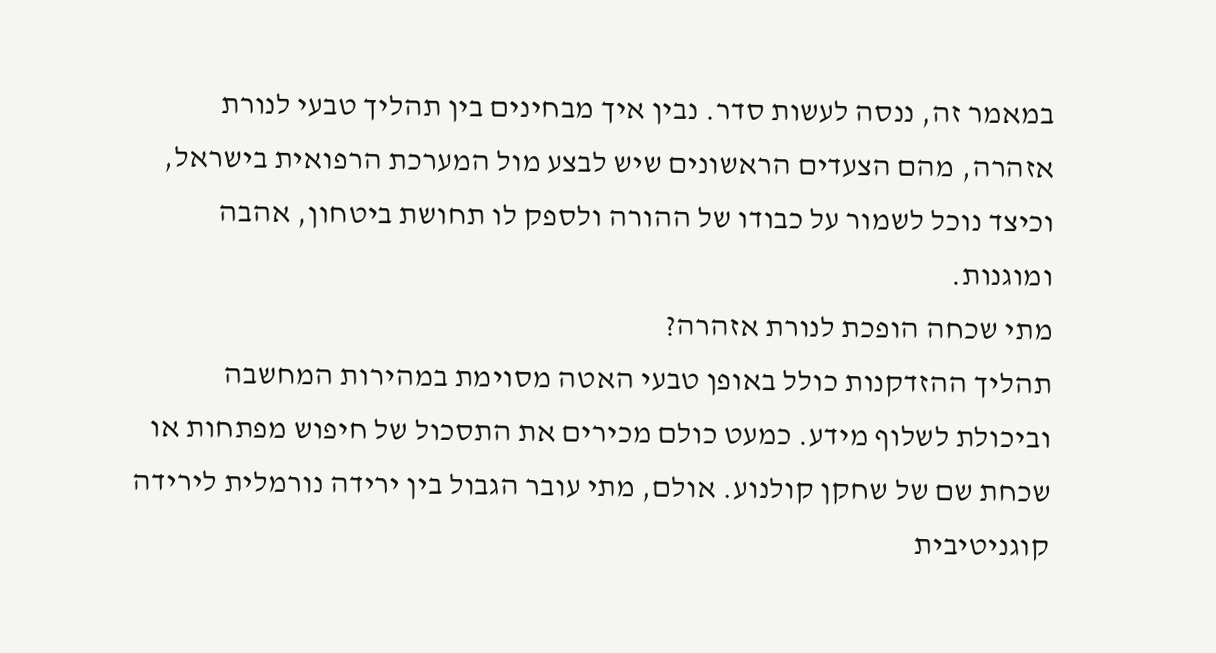במאמר זה, ננסה לעשות סדר. נבין איך מבחינים בין תהליך טבעי לנורת אזהרה, מהם הצעדים הראשונים שיש לבצע מול המערכת הרפואית בישראל, וכיצד נוכל לשמור על כבודו של ההורה ולספק לו תחושת ביטחון, אהבה ומוגנות.
מתי שכחה הופכת לנורת אזהרה?
תהליך ההזדקנות כולל באופן טבעי האטה מסוימת במהירות המחשבה וביכולת לשלוף מידע. כמעט כולם מכירים את התסכול של חיפוש מפתחות או שכחת שם של שחקן קולנוע. אולם, מתי עובר הגבול בין ירידה נורמלית לירידה קוגניטיבית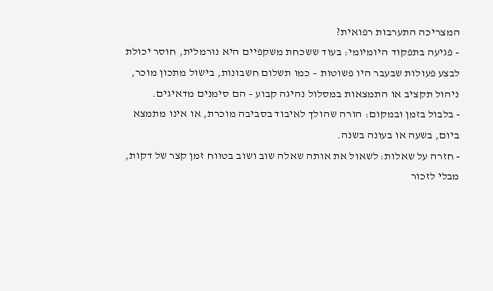המצריכה התערבות רפואית?
- פגיעה בתפקוד היומיומי: בעוד ששכחת משקפיים היא נורמלית, חוסר יכולת לבצע פעולות שבעבר היו פשוטות – כמו תשלום חשבונות, בישול מתכון מוכר, ניהול תקציב או התמצאות במסלול נהיגה קבוע – הם סימנים מדאיגים.
- בלבול בזמן ובמקום: הורה שהולך לאיבוד בסביבה מוכרת, או אינו מתמצא ביום, בשעה או בעונה בשנה.
- חזרה על שאלות: לשאול את אותה שאלה שוב ושוב בטווח זמן קצר של דקות, מבלי לזכור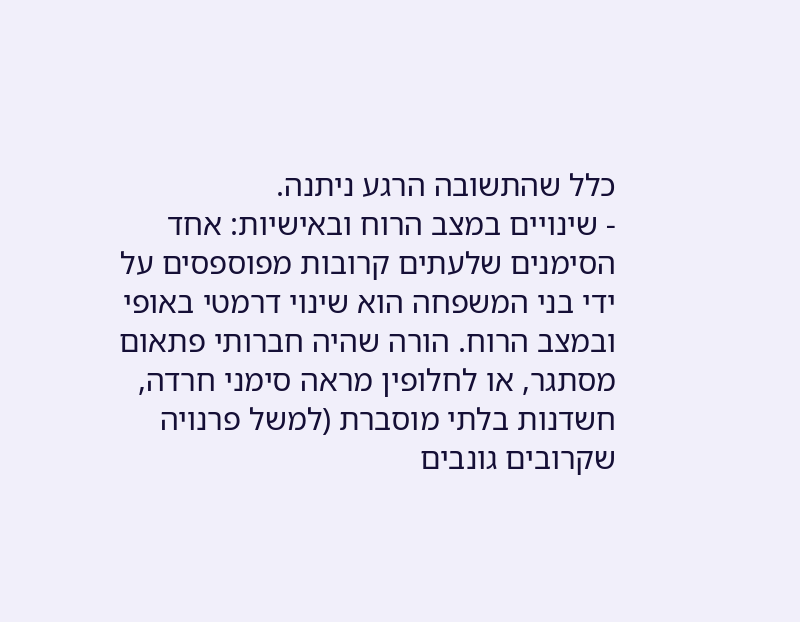כלל שהתשובה הרגע ניתנה.
- שינויים במצב הרוח ובאישיות: אחד הסימנים שלעתים קרובות מפוספסים על ידי בני המשפחה הוא שינוי דרמטי באופי ובמצב הרוח. הורה שהיה חברותי פתאום מסתגר, או לחלופין מראה סימני חרדה, חשדנות בלתי מוסברת (למשל פרנויה שקרובים גונבים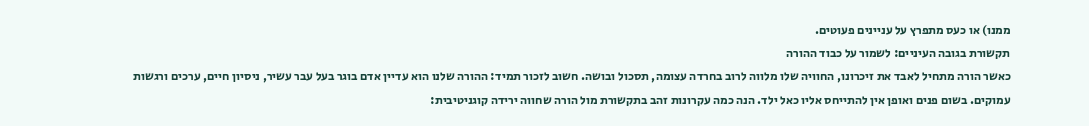ממנו) או כעס מתפרץ על עניינים פעוטים.
תקשורת בגובה העיניים: לשמור על כבוד ההורה
כאשר הורה מתחיל לאבד את זיכרונו, החוויה שלו מלווה לרוב בחרדה עצומה, תסכול ובושה. חשוב לזכור תמיד: ההורה שלנו הוא עדיין אדם בוגר בעל עבר עשיר, ניסיון חיים, ערכים ורגשות עמוקים. בשום פנים ואופן אין להתייחס אליו כאל ילד. הנה כמה עקרונות זהב בתקשורת מול הורה שחווה ירידה קוגניטיבית: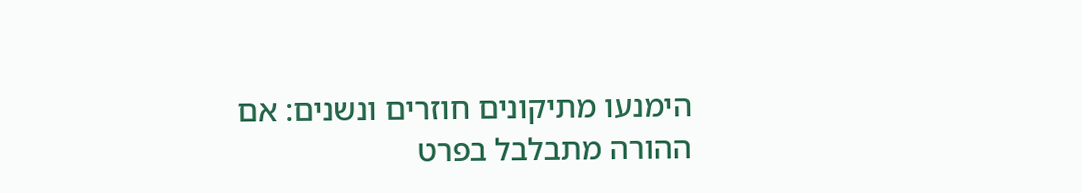הימנעו מתיקונים חוזרים ונשנים: אם ההורה מתבלבל בפרט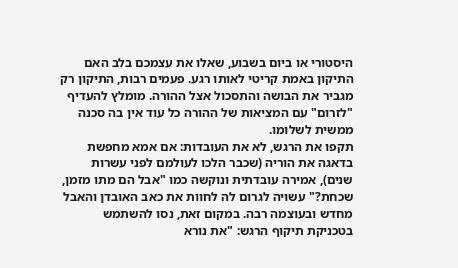היסטורי או ביום בשבוע, שאלו את עצמכם בלב האם התיקון באמת קריטי לאותו רגע. פעמים רבות, התיקון רק מגביר את הבושה והתסכול אצל ההורה. מומלץ להעדיף "לזרום" עם המציאות של ההורה כל עוד אין בה סכנה ממשית לשלומו.
תקפו את הרגש, לא את העובדות: אם אמא מחפשת בדאגה את הוריה (שכבר הלכו לעולמם לפני עשרות שנים), אמירה עובדתית ונוקשה כמו "אבל הם מתו מזמן, שכחת?" עשויה לגרום לה לחוות את כאב האובדן והאבל מחדש ובעוצמה רבה. במקום זאת, נסו להשתמש בטכניקת תיקוף הרגש: "את נורא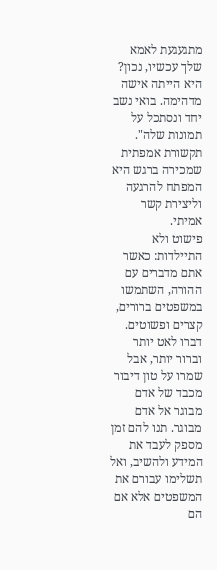מתגעגעת לאמא שלך עכשיו, נכון? היא הייתה אישה מדהימה. בואי נשב יחד ונסתכל על תמונות שלה". תקשורת אמפתית שמכירה ברגש היא המפתח להרגעה וליצירת קשר אמיתי.
פישוט ולא התיילדות: כאשר אתם מדברים עם ההורה, השתמשו במשפטים ברורים, קצרים ופשוטים. דברו לאט יותר וברור יותר, אבל שמרו על טון דיבור מכבד של אדם מבוגר אל אדם מבוגר. תנו להם זמן מספק לעבד את המידע ולהשיב, ואל תשלימו עבורם את המשפטים אלא אם הם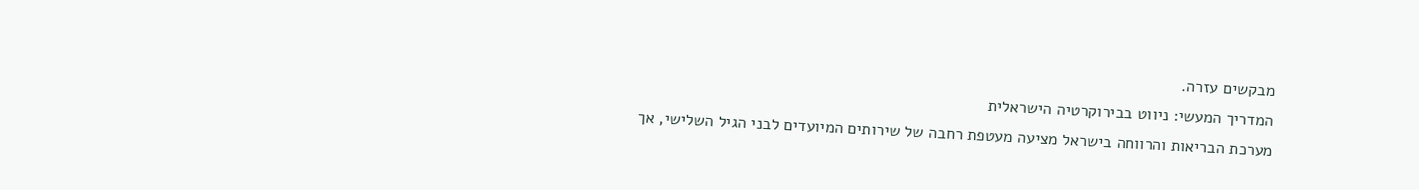מבקשים עזרה.
המדריך המעשי: ניווט בבירוקרטיה הישראלית
מערכת הבריאות והרווחה בישראל מציעה מעטפת רחבה של שירותים המיועדים לבני הגיל השלישי, אך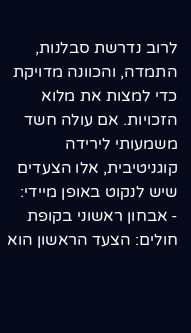לרוב נדרשת סבלנות, התמדה, והכוונה מדויקת כדי למצות את מלוא הזכויות. אם עולה חשד משמעותי לירידה קוגניטיבית, אלו הצעדים שיש לנקוט באופן מיידי:
- אבחון ראשוני בקופת חולים: הצעד הראשון הוא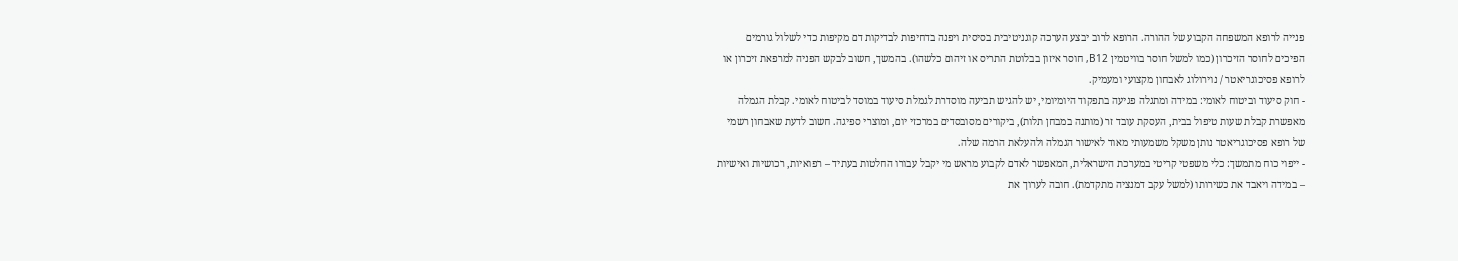פנייה לרופא המשפחה הקבוע של ההורה. הרופא לרוב יבצע הערכה קוגניטיבית בסיסית ויפנה בדחיפות לבדיקות דם מקיפות כדי לשלול גורמים הפיכים לחוסר הזיכרון (כמו למשל חוסר בוויטמין B12, חוסר איזון בבלוטת התריס או זיהום כלשהו). בהמשך, חשוב לבקש הפניה למרפאת זיכרון או לרופא פסיכוגריאטר / נוירולוג לאבחון מקצועי ומעמיק.
- חוק סיעוד וביטוח לאומי: במידה ומתגלה פגיעה בתפקוד היומיומי, יש להגיש תביעה מוסדרת לגמלת סיעוד במוסד לביטוח לאומי. קבלת הגמלה מאפשרת קבלת שעות טיפול בבית, העסקת עובד זר (מותנה במבחן תלות), ביקורים מסובסדים במרכזי יום, ומוצרי ספיגה. חשוב לדעת שאבחון רשמי של רופא פסיכוגריאטר נותן משקל משמעותי מאוד לאישור הגמלה ולהעלאת הרמה שלה.
- ייפוי כוח מתמשך: כלי משפטי קריטי במערכת הישראלית, המאפשר לאדם לקבוע מראש מי יקבל עבורו החלטות בעתיד – רפואיות, רכושיות ואישיות – במידה ויאבד את כשירותו (למשל עקב דמנציה מתקדמת). חובה לערוך את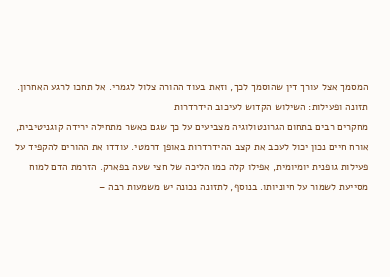המסמך אצל עורך דין שהוסמך לכך, וזאת בעוד ההורה צלול לגמרי. אל תחכו לרגע האחרון.
תזונה ופעילות: השילוש הקדוש לעיכוב הידרדרות
מחקרים רבים בתחום הגרונטולוגיה מצביעים על כך שגם כאשר מתחילה ירידה קוגניטיבית, אורח חיים נכון יכול לעכב את קצב ההידרדרות באופן דרמטי. עודדו את ההורים להקפיד על פעילות גופנית יומיומית, אפילו קלה כמו הליכה של חצי שעה בפארק. הזרמת הדם למוח מסייעת לשמור על חיוניותו. בנוסף, לתזונה נכונה יש משמעות רבה –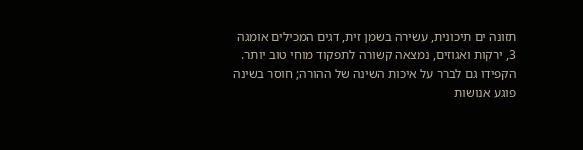תזונה ים תיכונית, עשירה בשמן זית, דגים המכילים אומגה 3, ירקות ואגוזים, נמצאה קשורה לתפקוד מוחי טוב יותר. הקפידו גם לברר על איכות השינה של ההורה; חוסר בשינה פוגע אנושות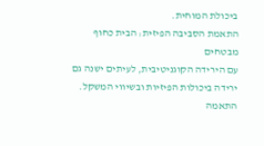ביכולת המוחית.
התאמת הסביבה הפיזית: הבית כחוף מבטחים
עם הירידה הקוגניטיבית, לעיתים ישנה גם ירידה ביכולות הפיזיות ובשיווי המשקל. התאמה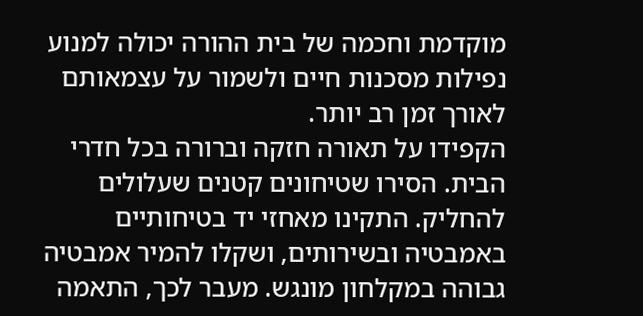מוקדמת וחכמה של בית ההורה יכולה למנוע נפילות מסכנות חיים ולשמור על עצמאותם לאורך זמן רב יותר.
הקפידו על תאורה חזקה וברורה בכל חדרי הבית. הסירו שטיחונים קטנים שעלולים להחליק. התקינו מאחזי יד בטיחותיים באמבטיה ובשירותים, ושקלו להמיר אמבטיה גבוהה במקלחון מונגש. מעבר לכך, התאמה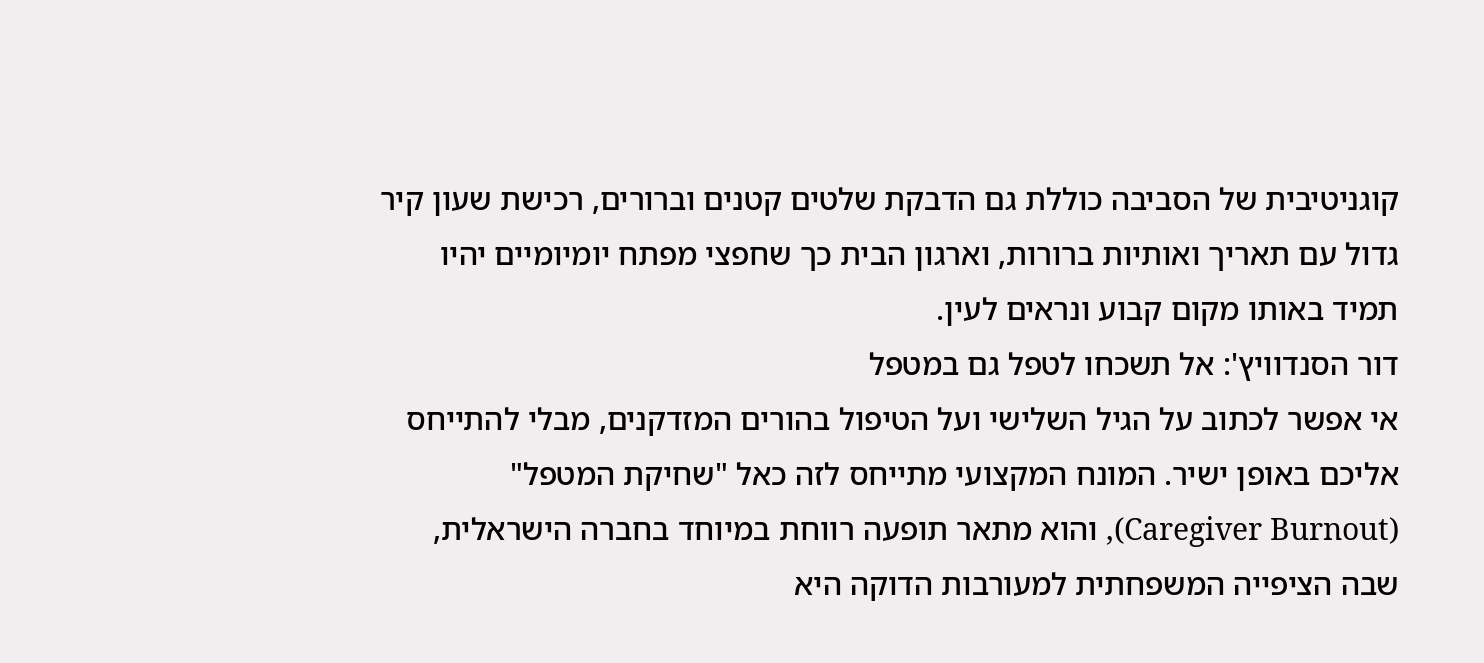קוגניטיבית של הסביבה כוללת גם הדבקת שלטים קטנים וברורים, רכישת שעון קיר גדול עם תאריך ואותיות ברורות, וארגון הבית כך שחפצי מפתח יומיומיים יהיו תמיד באותו מקום קבוע ונראים לעין.
דור הסנדוויץ': אל תשכחו לטפל גם במטפל
אי אפשר לכתוב על הגיל השלישי ועל הטיפול בהורים המזדקנים, מבלי להתייחס אליכם באופן ישיר. המונח המקצועי מתייחס לזה כאל "שחיקת המטפל" (Caregiver Burnout), והוא מתאר תופעה רווחת במיוחד בחברה הישראלית, שבה הציפייה המשפחתית למעורבות הדוקה היא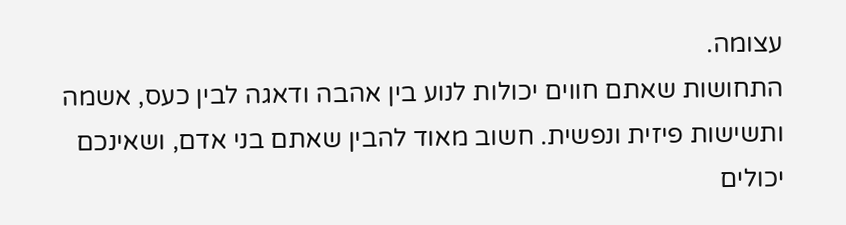עצומה.
התחושות שאתם חווים יכולות לנוע בין אהבה ודאגה לבין כעס, אשמה ותשישות פיזית ונפשית. חשוב מאוד להבין שאתם בני אדם, ושאינכם יכולים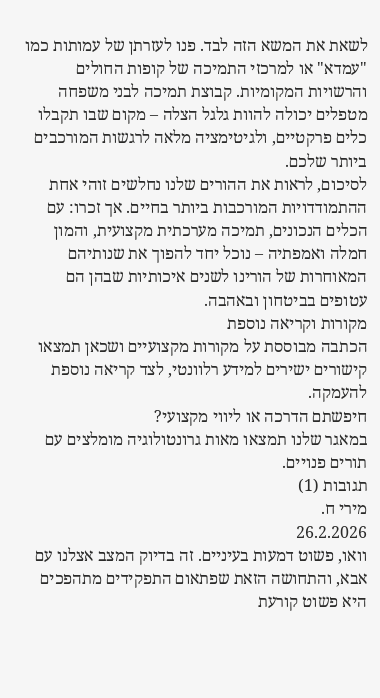לשאת את המשא הזה לבד. פנו לעזרתן של עמותות כמו "עמדא" או למרכזי התמיכה של קופות החולים והרשויות המקומיות. קבוצת תמיכה לבני משפחה מטפלים יכולה להוות גלגל הצלה – מקום שבו תקבלו כלים פרקטיים, ולגיטימציה מלאה לרגשות המורכבים ביותר שלכם.
לסיכום, לראות את ההורים שלנו נחלשים זוהי אחת ההתמודדויות המורכבות ביותר בחיים. אך זכרו: עם הכלים הנכונים, תמיכה מערכתית מקצועית, והמון חמלה ואמפתיה – נוכל יחד להפוך את שנותיהם המאוחרות של הורינו לשנים איכותיות שבהן הם עטופים בביטחון ובאהבה.
מקורות וקריאה נוספת
הכתבה מבוססת על מקורות מקצועיים ושכאן תמצאו קישורים ישירים למידע רלוונטי, לצד קריאה נוספת להעמקה.
חיפשתם הדרכה או ליווי מקצועי?
במאגר שלנו תמצאו מאות גרונטולוגיה מומלצים עם תורים פנויים.
תגובות (1)
מירי ח.
26.2.2026
וואו, פשוט דמעות בעיניים. זה בדיוק המצב אצלנו עם אבא, והתחושה הזאת שפתאום התפקידים מתהפכים היא פשוט קורעת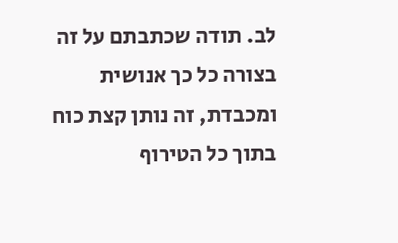לב. תודה שכתבתם על זה בצורה כל כך אנושית ומכבדת, זה נותן קצת כוח בתוך כל הטירוף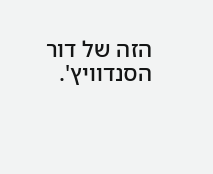הזה של דור הסנדוויץ'.